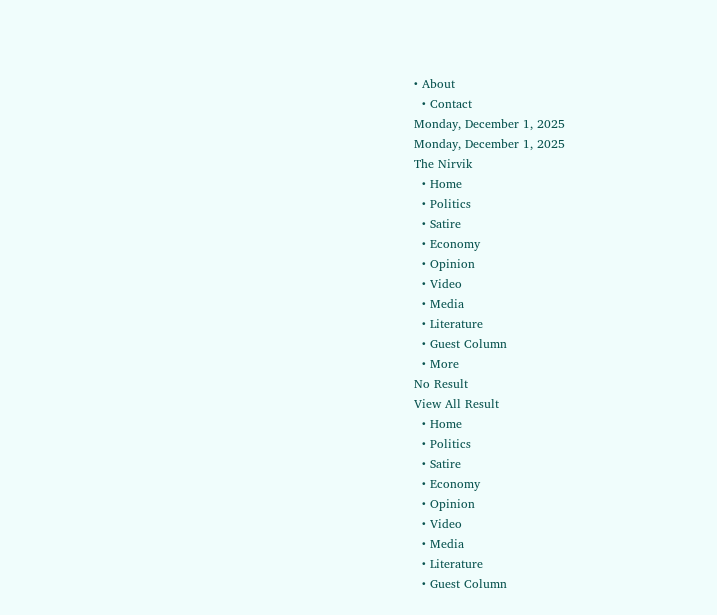• About
  • Contact
Monday, December 1, 2025
Monday, December 1, 2025
The Nirvik
  • Home
  • Politics
  • Satire
  • Economy
  • Opinion
  • Video
  • Media
  • Literature
  • Guest Column
  • More
No Result
View All Result
  • Home
  • Politics
  • Satire
  • Economy
  • Opinion
  • Video
  • Media
  • Literature
  • Guest Column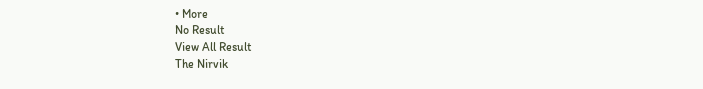• More
No Result
View All Result
The Nirvik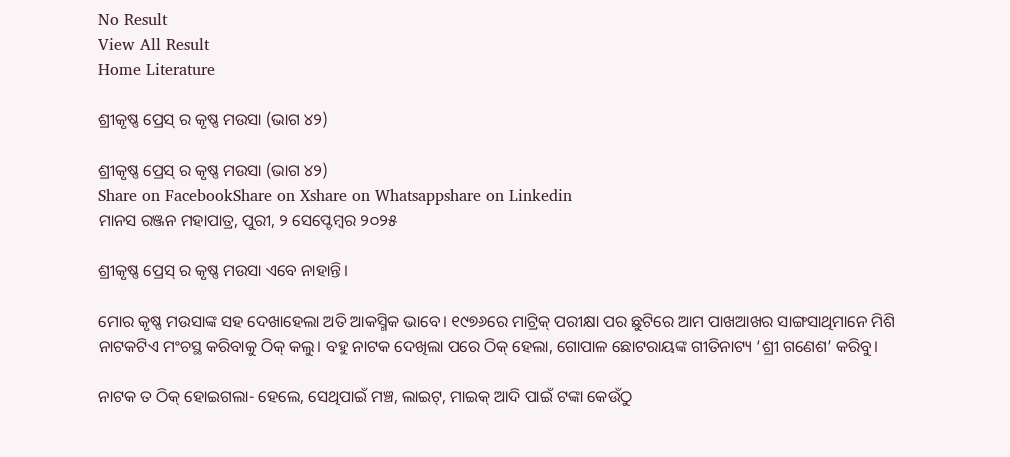No Result
View All Result
Home Literature

ଶ୍ରୀକୃଷ୍ଣ ପ୍ରେସ୍ ର କୃଷ୍ଣ ମଉସା (ଭାଗ ୪୨)

ଶ୍ରୀକୃଷ୍ଣ ପ୍ରେସ୍ ର କୃଷ୍ଣ ମଉସା (ଭାଗ ୪୨)
Share on FacebookShare on Xshare on Whatsappshare on Linkedin
ମାନସ ରଞ୍ଜନ ମହାପାତ୍ର, ପୁରୀ, ୨ ସେପ୍ଟେମ୍ବର ୨୦୨୫

ଶ୍ରୀକୃଷ୍ଣ ପ୍ରେସ୍ ର କୃଷ୍ଣ ମଉସା ଏବେ ନାହାନ୍ତି।

ମୋର କୃଷ୍ଣ ମଉସାଙ୍କ ସହ ଦେଖାହେଲା ଅତି ଆକସ୍ମିକ ଭାବେ। ୧୯୭୬ରେ ମାଟ୍ରିକ୍ ପରୀକ୍ଷା ପର ଛୁଟିରେ ଆମ ପାଖଆଖର ସାଙ୍ଗସାଥିମାନେ ମିଶି ନାଟକଟିଏ ମଂଚସ୍ଥ କରିବାକୁ ଠିକ୍ କଲୁ। ବହୁ ନାଟକ ଦେଖିଲା ପରେ ଠିକ୍ ହେଲା, ଗୋପାଳ ଛୋଟରାୟଙ୍କ ଗୀତିନାଟ୍ୟ ‘ଶ୍ରୀ ଗଣେଶ’ କରିବୁ।

ନାଟକ ତ ଠିକ୍ ହୋଇଗଲା- ହେଲେ, ସେଥିପାଇଁ ମଞ୍ଚ, ଲାଇଟ୍, ମାଇକ୍ ଆଦି ପାଇଁ ଟଙ୍କା କେଉଁଠୁ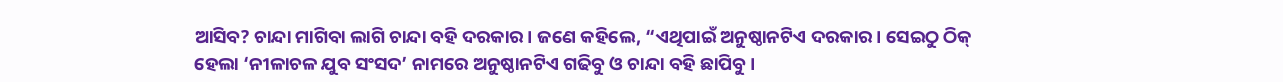ଆସିବ? ଚାନ୍ଦା ମାଗିବା ଲାଗି ଚାନ୍ଦା ବହି ଦରକାର। ଜଣେ କହିଲେ, “ଏଥିପାଇଁ ଅନୁଷ୍ଠାନଟିଏ ଦରକାର। ସେଇଠୁ ଠିକ୍ ହେଲା ‘ନୀଳାଚଳ ଯୁବ ସଂସଦ’ ନାମରେ ଅନୁଷ୍ଠାନଟିଏ ଗଢିବୁ ଓ ଚାନ୍ଦା ବହି ଛାପିବୁ।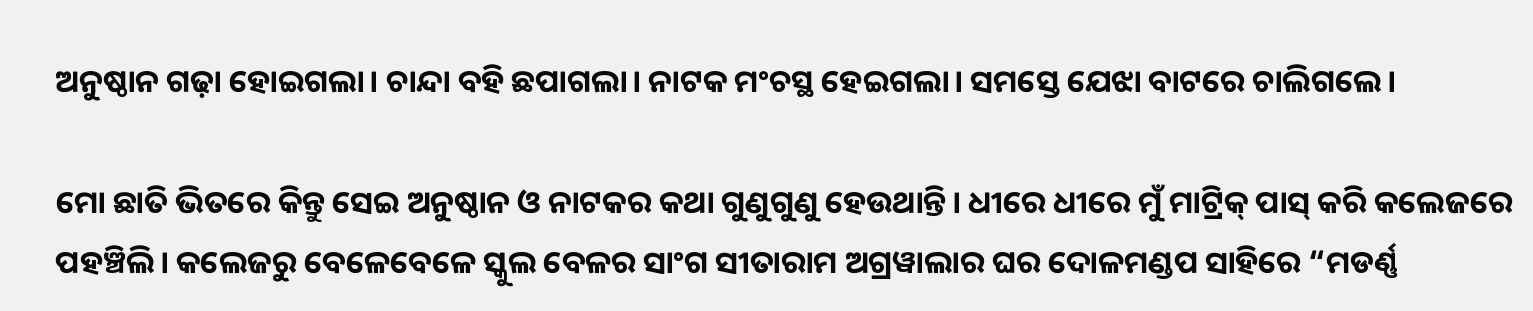ଅନୁଷ୍ଠାନ ଗଢ଼ା ହୋଇଗଲା। ଚାନ୍ଦା ବହି ଛପାଗଲା। ନାଟକ ମଂଚସ୍ଥ ହେଇଗଲା। ସମସ୍ତେ ଯେଝା ବାଟରେ ଚାଲିଗଲେ।

ମୋ ଛାତି ଭିତରେ କିନ୍ତୁ ସେଇ ଅନୁଷ୍ଠାନ ଓ ନାଟକର କଥା ଗୁଣୁଗୁଣୁ ହେଉଥାନ୍ତି। ଧୀରେ ଧୀରେ ମୁଁ ମାଟ୍ରିକ୍ ପାସ୍ କରି କଲେଜରେ ପହଞ୍ଚିଲି। କଲେଜରୁ ବେଳେବେଳେ ସ୍କୁଲ ବେଳର ସାଂଗ ସୀତାରାମ ଅଗ୍ରୱାଲାର ଘର ଦୋଳମଣ୍ଡପ ସାହିରେ “ମଡର୍ଣ୍ଣ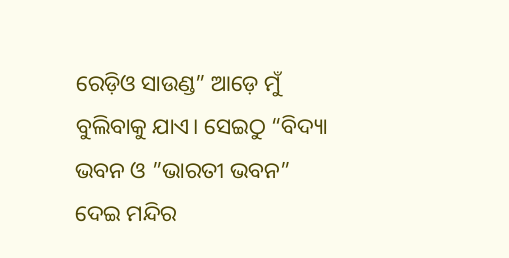ରେଡ଼ିଓ ସାଉଣ୍ଡ” ଆଡ଼େ ମୁଁ ବୁଲିବାକୁ ଯାଏ। ସେଇଠୁ “ବିଦ୍ୟା ଭବନ ଓ ”ଭାରତୀ ଭବନ” ଦେଇ ମନ୍ଦିର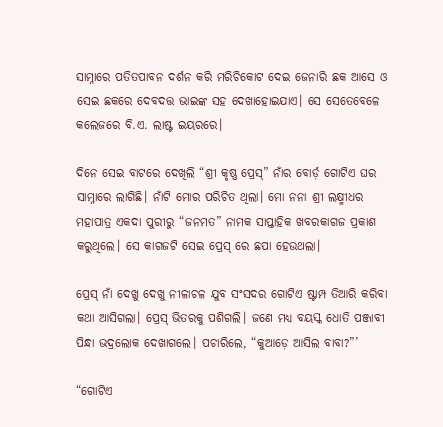ସାମ୍ନାରେ ପତିତପାବନ ଦର୍ଶନ କରି ମରିଚିକୋଟ ଦେଇ ଜେନାରି ଛକ ଆସେ ଓ ସେଇ ଛକରେ ଦେବଦତ୍ତ ଭାଇଙ୍କ ସହ ଦେଖାହୋଇଯାଏ। ସେ ସେତେବେଳେ କଲେଜରେ ବି.ଏ. ଲାଷ୍ଟ ଇୟରରେ।

ଦିନେ ସେଇ ବାଟରେ ଦେଖିଲି “ଶ୍ରୀ କୃଷ୍ଣ ପ୍ରେସ୍” ନାଁର ବୋର୍ଡ଼ ଗୋଟିଏ ଘର ସାମ୍ନାରେ ଲାଗିଛି। ନାଁଟି ମୋର ପରିଚିତ ଥିଲା। ମୋ ନନା ଶ୍ରୀ ଲକ୍ଷ୍ମୀଧର ମହାପାତ୍ର ଏକଦା ପୁରୀରୁ “ଜନମତ” ନାମକ ସାପ୍ତାହିକ ଖବରକାଗଜ ପ୍ରକାଶ କରୁଥିଲେ। ସେ କାଗଜଟି ସେଇ ପ୍ରେସ୍ ରେ ଛପା ହେଉଥଲା।

ପ୍ରେସ୍ ନାଁ ଦେଖୁ ଦେଖୁ ନୀଳାଚଳ ଯୁବ ସଂସଦର ଗୋଟିଏ ଷ୍ଟାମ୍ପ ତିଆରି କରିବା କଥା ଆସିଗଲା। ପ୍ରେସ୍ ଭିତରକୁ ପଶିଗଲି। ଜଣେ ମଧ୍ଯ ବୟସ୍କ ଧୋତି ପଞ୍ଜାବୀ ପିନ୍ଧା ଭଦ୍ରଲୋକ ଦେଖାଗଲେ। ପଚାରିଲେ, “କୁଆଡ଼େ ଆସିଲ ବାବା?”’

“ଗୋଟିଏ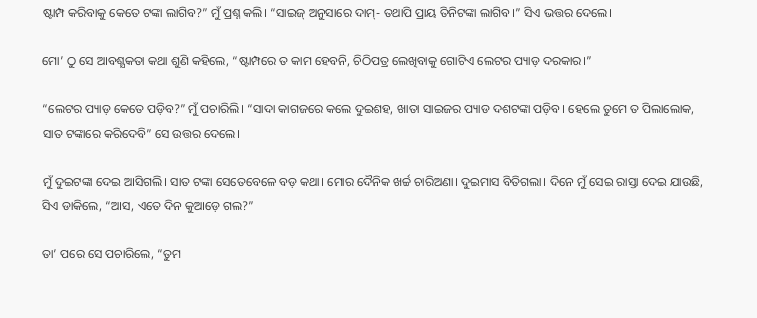ଷ୍ଟାମ୍ପ କରିବାକୁ କେତେ ଟଙ୍କା ଲାଗିବ?” ମୁଁ ପ୍ରଶ୍ନ କଲି। “ସାଇଜ୍ ଅନୁସାରେ ଦାମ୍- ତଥାପି ପ୍ରାୟ ତିନିଟଙ୍କା ଲାଗିବ।” ସିଏ ଭତ୍ତର ଦେଲେ।

ମୋ’ ଠୁ ସେ ଆବଶ୍ଯକତା କଥା ଶୁଣି କହିଲେ, “ଷ୍ଟାମ୍ପରେ ତ କାମ ହେବନି, ଚିଠିପତ୍ର ଲେଖିବାକୁ ଗୋଟିଏ ଲେଟର ପ୍ୟାଡ଼ ଦରକାର।”

“ଲେଟର ପ୍ୟାଡ଼ କେତେ ପଡ଼ିବ?” ମୁଁ ପଚାରିଲି। “ସାଦା କାଗଜରେ କଲେ ଦୁଇଶହ, ଖାତା ସାଇଜର ପ୍ୟାଡ ଦଶଟଙ୍କା ପଡ଼ିବ। ହେଲେ ତୁମେ ତ ପିଲାଲୋକ, ସାତ ଟଙ୍କାରେ କରିଦେବି” ସେ ଉତ୍ତର ଦେଲେ।

ମୁଁ ଦୁଇଟଙ୍କା ଦେଇ ଆସିଗଲି। ସାତ ଟଙ୍କା ସେତେବେଳେ ବଡ଼ କଥା। ମୋର ଦୈନିକ ଖର୍ଚ୍ଚ ଚାରିଅଣା। ଦୁଇମାସ ବିତିଗଲା। ଦିନେ ମୁଁ ସେଇ ରାସ୍ତା ଦେଇ ଯାଉଛି, ସିଏ ଡାକିଲେ, “ଆସ, ଏତେ ଦିନ କୁଆଡ଼େ ଗଲ?”

ତା’ ପରେ ସେ ପଚାରିଲେ, “ତୁମ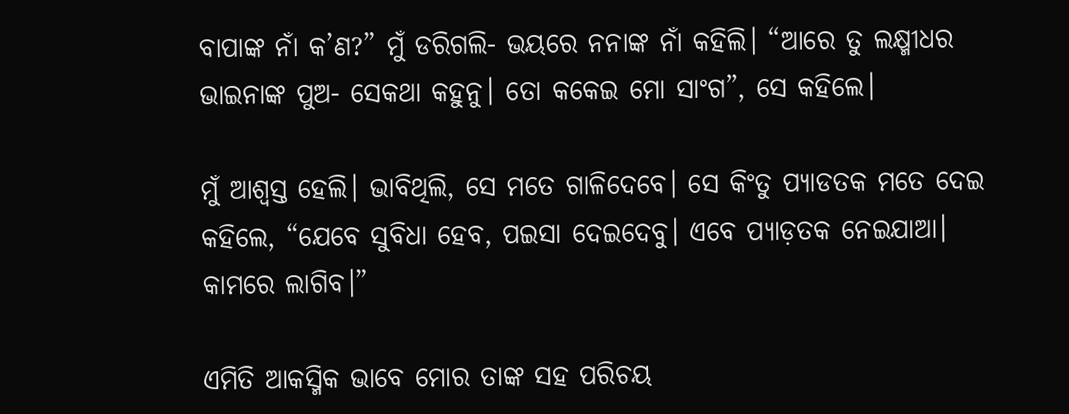ବାପାଙ୍କ ନାଁ କ’ଣ?” ମୁଁ ଡରିଗଲି- ଭୟରେ ନନାଙ୍କ ନାଁ କହିଲି। “ଆରେ ତୁ ଲକ୍ଷ୍ମୀଧର ଭାଇନାଙ୍କ ପୁଅ- ସେକଥା କହୁନୁ। ତୋ କକେଇ ମୋ ସାଂଗ”, ସେ କହିଲେ।

ମୁଁ ଆଶ୍ଵସ୍ତ ହେଲି। ଭାବିଥିଲି, ସେ ମତେ ଗାଳିଦେବେ। ସେ କିଂତୁ ପ୍ୟାଡତକ ମତେ ଦେଇ କହିଲେ, “ଯେବେ ସୁବିଧା ହେବ, ପଇସା ଦେଇଦେବୁ। ଏବେ ପ୍ୟାଡ଼ତକ ନେଇଯାଆ। କାମରେ ଲାଗିବ।”

ଏମିତି ଆକସ୍ମିକ ଭାବେ ମୋର ତାଙ୍କ ସହ ପରିଚୟ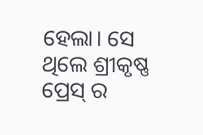ହେଲା। ସେ ଥିଲେ ଶ୍ରୀକୃଷ୍ଣ ପ୍ରେସ୍ ର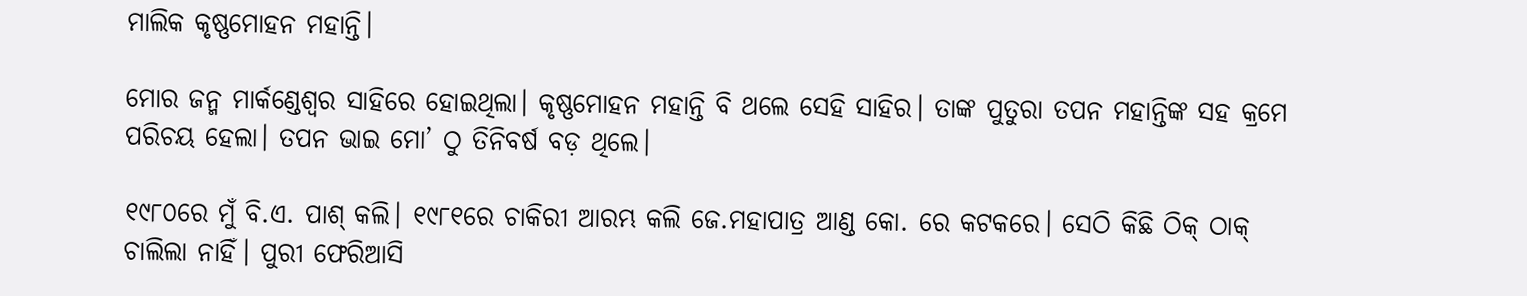ମାଲିକ କୃଷ୍ଣମୋହନ ମହାନ୍ତି।

ମୋର ଜନ୍ମ ମାର୍କଣ୍ଡେଶ୍ୱର ସାହିରେ ହୋଇଥିଲା। କୃଷ୍ଣମୋହନ ମହାନ୍ତି ବି ଥଲେ ସେହି ସାହିର। ତାଙ୍କ ପୁତୁରା ତପନ ମହାନ୍ତିଙ୍କ ସହ କ୍ରମେ ପରିଚୟ ହେଲା। ତପନ ଭାଇ ମୋ’ ଠୁ ତିନିବର୍ଷ ବଡ଼ ଥିଲେ।

୧୯୮୦ରେ ମୁଁ ବି.ଏ. ପାଶ୍ କଲି। ୧୯୮୧ରେ ଚାକିରୀ ଆରମ୍ଭ କଲି ଜେ.ମହାପାତ୍ର ଆଣ୍ଡ କୋ. ରେ କଟକରେ। ସେଠି କିଛି ଠିକ୍ ଠାକ୍ ଚାଲିଲା ନାହିଁ। ପୁରୀ ଫେରିଆସି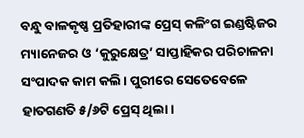ବନ୍ଧୁ ବାଳକୃଷ୍ଣ ପ୍ରତିହାରୀଙ୍କ ପ୍ରେସ୍ କଳିଂଗ ଇଣ୍ଡଷ୍ଟିଜର ମ୍ୟାନେଜର ଓ ‘କୁରୁକ୍ଷେତ୍ର’ ସାପ୍ତାହିକର ପରିଚାଳନା ସଂପାଦକ କାମ କଲି। ପୁରୀରେ ସେତେବେଳେ ହାତଗଣତି ୫/୬ଟି ପ୍ରେସ୍ ଥିଲା।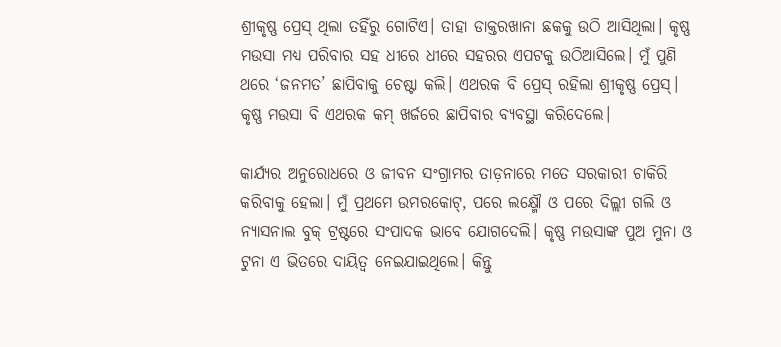ଶ୍ରୀକୃଷ୍ଣ ପ୍ରେସ୍ ଥିଲା ତହିଁରୁ ଗୋଟିଏ। ତାହା ଡାକ୍ତରଖାନା ଛକକୁ ଉଠି ଆସିଥିଲା। କୃଷ୍ଣ ମଉସା ମଧ୍ଯ ପରିବାର ସହ ଧୀରେ ଧୀରେ ସହରର ଏପଟକୁ ଉଠିଆସିଲେ। ମୁଁ ପୁଣି ଥରେ ‘ଜନମତ’ ଛାପିବାକୁ ଚେଷ୍ଟା କଲି। ଏଥରକ ବି ପ୍ରେସ୍ ରହିଲା ଶ୍ରୀକୃଷ୍ଣ ପ୍ରେସ୍। କୃଷ୍ଣ ମଉସା ବି ଏଥରକ କମ୍ ଖର୍ଜରେ ଛାପିବାର ବ୍ୟବସ୍ଥା କରିଦେଲେ।

କାର୍ଯ୍ୟର ଅନୁରୋଧରେ ଓ ଜୀବନ ସଂଗ୍ରାମର ତାଡ଼ନାରେ ମତେ ସରକାରୀ ଚାକିରି କରିବାକୁ ହେଲା। ମୁଁ ପ୍ରଥମେ ଉମରକୋଟ୍, ପରେ ଲକ୍ଷ୍ମୌ ଓ ପରେ ଦିଲ୍ଲୀ ଗଲି ଓ ନ୍ୟାସନାଲ ବୁକ୍ ଟ୍ରଷ୍ଟରେ ସଂପାଦକ ଭାବେ ଯୋଗଦେଲି। କୃଷ୍ଣ ମଉସାଙ୍କ ପୁଅ ମୁନା ଓ ଟୁନା ଏ ଭିତରେ ଦାୟିତ୍ୱ ନେଇଯାଇଥିଲେ। କିନ୍ତୁ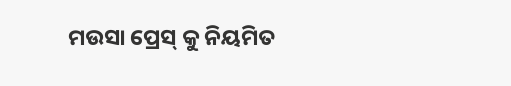ମଉସା ପ୍ରେସ୍ କୁ ନିୟମିତ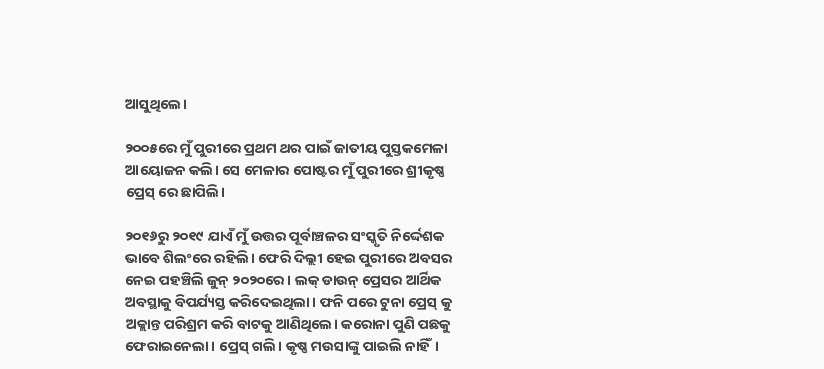ଆସୁଥିଲେ।

୨୦୦୫ରେ ମୁଁ ପୁରୀରେ ପ୍ରଥମ ଥର ପାଇଁ ଜାତୀୟ ପୁସ୍ତକମେଳା ଆୟୋଜନ କଲି। ସେ ମେଳାର ପୋଷ୍ଟର ମୁଁ ପୁରୀରେ ଶ୍ରୀକୃଷ୍ଣ ପ୍ରେସ୍ ରେ ଛାପିଲି।

୨୦୧୬ରୁ ୨୦୧୯ ଯାଏଁ ମୁଁ ଉତ୍ତର ପୂର୍ବାଞ୍ଚଳର ସଂସ୍କୃତି ନିର୍ଦ୍ଦେଶକ ଭାବେ ଶିଲଂରେ ରହିଲି। ଫେରି ଦିଲ୍ଲୀ ହେଇ ପୁରୀରେ ଅବସର ନେଇ ପହଞ୍ଚିଲି ଜୁନ୍ ୨୦୨୦ରେ। ଲକ୍ ଡାଉନ୍ ପ୍ରେସର ଆର୍ଥିକ ଅବସ୍ଥାକୁ ବିପର୍ଯ୍ୟସ୍ତ କରିଦେଇଥିଲା। ଫନି ପରେ ଟୁନା ପ୍ରେସ୍ କୁ ଅକ୍ଲାନ୍ତ ପରିଶ୍ରମ କରି ବାଟକୁ ଆଣିଥିଲେ। କରୋନା ପୁଣି ପଛକୁ ଫେରାଇନେଲା। ପ୍ରେସ୍ ଗଲି। କୃଷ୍ଣ ମଉସାଙ୍କୁ ପାଇଲି ନାହିଁ।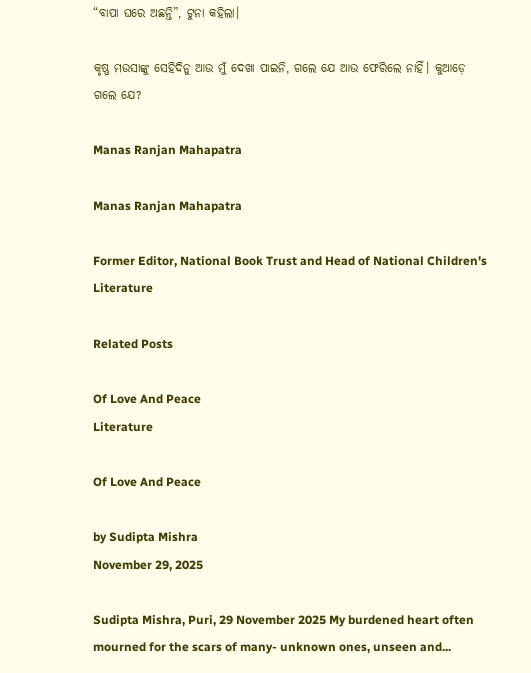“ବାପା ଘରେ ଅଛନ୍ତି”, ଟୁନା କହିଲା।

କୃଷ୍ଣ ମଉସାଙ୍କୁ ସେହିଦିନୁ ଆଉ ମୁଁ ଦେଖା ପାଇନି, ଗଲେ ଯେ ଆଉ ଫେରିଲେ ନାହିଁ। କୁଆଡ଼େ ଗଲେ ଯେ?

Manas Ranjan Mahapatra

Manas Ranjan Mahapatra

Former Editor, National Book Trust and Head of National Children's Literature

Related Posts

Of Love And Peace
Literature

Of Love And Peace

by Sudipta Mishra
November 29, 2025

Sudipta Mishra, Puri, 29 November 2025 My burdened heart often mourned for the scars of many- unknown ones, unseen and...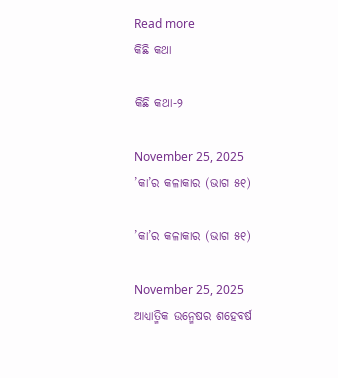Read more
କିଛି କଥା

କିଛି କଥା-୨

November 25, 2025
’କା’ର କଳାକାର (ଭାଗ ୫୧)

’କା’ର କଳାକାର (ଭାଗ ୫୧)

November 25, 2025
ଆଧ୍ୟାତ୍ମିକ ଉନ୍ମେଷର ଶହେବର୍ଷ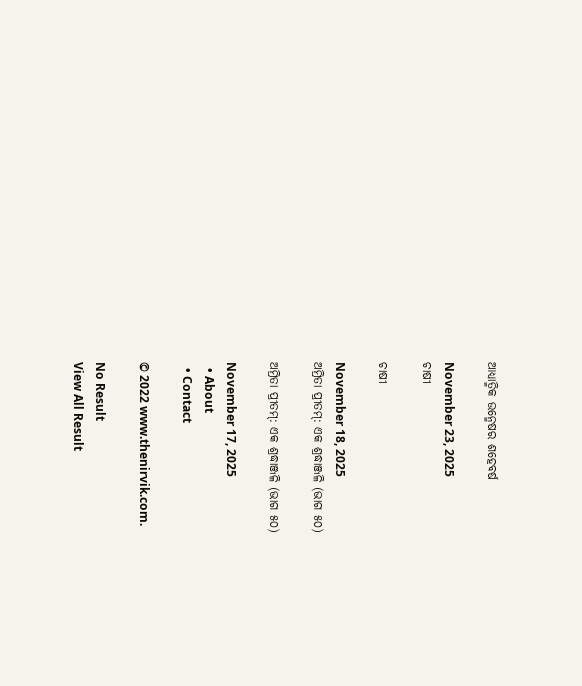ଆଧ୍ୟାତ୍ମିକ ଉନ୍ମେଷର ଶହେବର୍ଷ

November 23, 2025
ଚାଷୀ

ଚାଷୀ

November 18, 2025
ଅମ୍ରିତା ପ୍ରୀତମ୍: ଏକ ଶ୍ରଦ୍ଧାଞ୍ଜଳି (ଭାଗ ୫୦)

ଅମ୍ରିତା ପ୍ରୀତମ୍: ଏକ ଶ୍ରଦ୍ଧାଞ୍ଜଳି (ଭାଗ ୫୦)

November 17, 2025
  • About
  • Contact

© 2022 www.thenirvik.com.

No Result
View All Result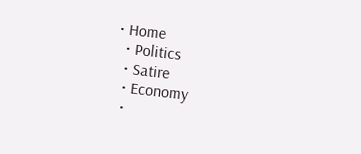• Home
  • Politics
  • Satire
  • Economy
  •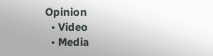Opinion
  • Video
  • Media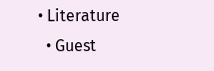• Literature
  • Guest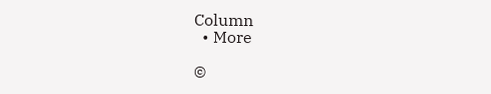Column
  • More

©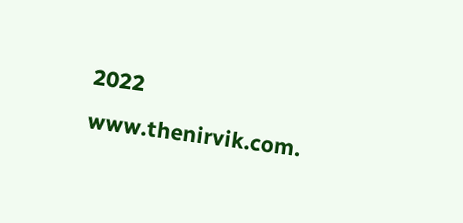2022 www.thenirvik.com.